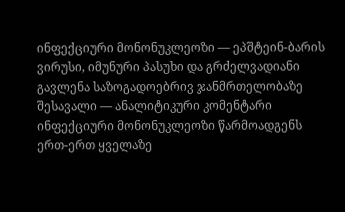ინფექციური მონონუკლეოზი — ეპშტეინ-ბარის ვირუსი, იმუნური პასუხი და გრძელვადიანი გავლენა საზოგადოებრივ ჯანმრთელობაზე
შესავალი — ანალიტიკური კომენტარი
ინფექციური მონონუკლეოზი წარმოადგენს ერთ-ერთ ყველაზე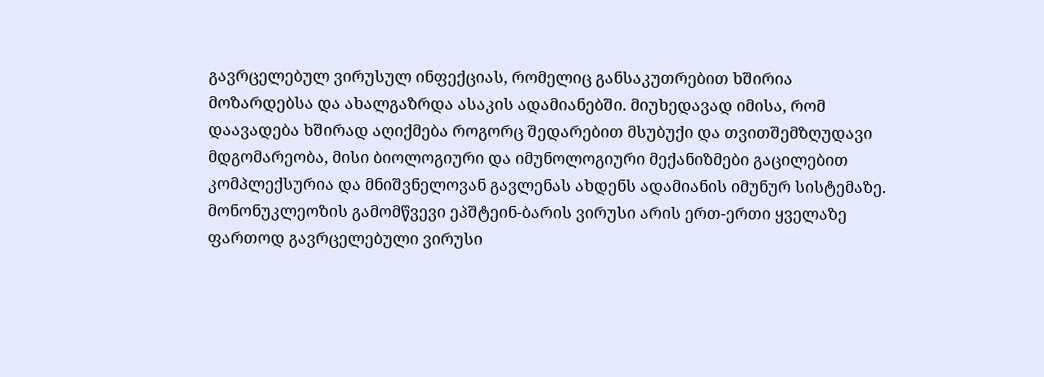გავრცელებულ ვირუსულ ინფექციას, რომელიც განსაკუთრებით ხშირია მოზარდებსა და ახალგაზრდა ასაკის ადამიანებში. მიუხედავად იმისა, რომ დაავადება ხშირად აღიქმება როგორც შედარებით მსუბუქი და თვითშემზღუდავი მდგომარეობა, მისი ბიოლოგიური და იმუნოლოგიური მექანიზმები გაცილებით კომპლექსურია და მნიშვნელოვან გავლენას ახდენს ადამიანის იმუნურ სისტემაზე. მონონუკლეოზის გამომწვევი ეპშტეინ-ბარის ვირუსი არის ერთ-ერთი ყველაზე ფართოდ გავრცელებული ვირუსი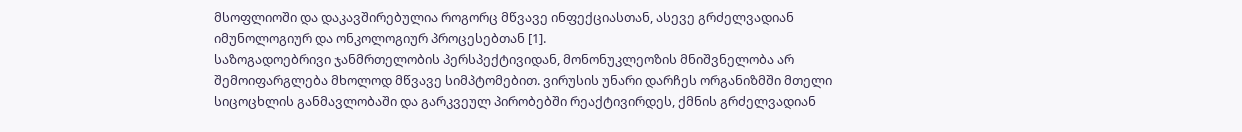მსოფლიოში და დაკავშირებულია როგორც მწვავე ინფექციასთან, ასევე გრძელვადიან იმუნოლოგიურ და ონკოლოგიურ პროცესებთან [1].
საზოგადოებრივი ჯანმრთელობის პერსპექტივიდან, მონონუკლეოზის მნიშვნელობა არ შემოიფარგლება მხოლოდ მწვავე სიმპტომებით. ვირუსის უნარი დარჩეს ორგანიზმში მთელი სიცოცხლის განმავლობაში და გარკვეულ პირობებში რეაქტივირდეს, ქმნის გრძელვადიან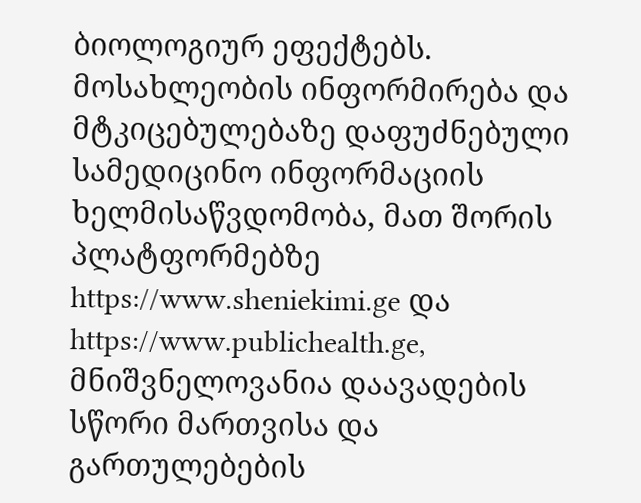ბიოლოგიურ ეფექტებს. მოსახლეობის ინფორმირება და მტკიცებულებაზე დაფუძნებული სამედიცინო ინფორმაციის ხელმისაწვდომობა, მათ შორის პლატფორმებზე https://www.sheniekimi.ge და https://www.publichealth.ge, მნიშვნელოვანია დაავადების სწორი მართვისა და გართულებების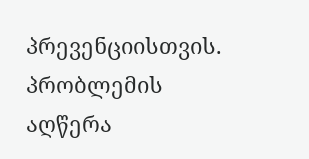პრევენციისთვის.
პრობლემის აღწერა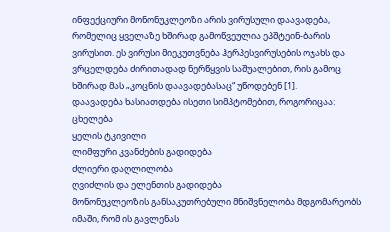ინფექციური მონონუკლეოზი არის ვირუსული დაავადება, რომელიც ყველაზე ხშირად გამოწვეულია ეპშტეინ-ბარის ვირუსით. ეს ვირუსი მიეკუთვნება ჰერპესვირუსების ოჯახს და ვრცელდება ძირითადად ნერწყვის საშუალებით, რის გამოც ხშირად მას „კოცნის დაავადებასაც“ უწოდებენ [1].
დაავადება ხასიათდება ისეთი სიმპტომებით, როგორიცაა:
ცხელება
ყელის ტკივილი
ლიმფური კვანძების გადიდება
ძლიერი დაღლილობა
ღვიძლის და ელენთის გადიდება
მონონუკლეოზის განსაკუთრებული მნიშვნელობა მდგომარეობს იმაში, რომ ის გავლენას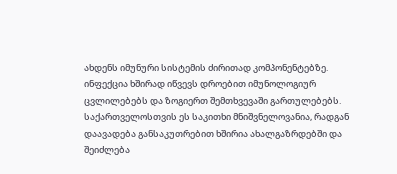ახდენს იმუნური სისტემის ძირითად კომპონენტებზე. ინფექცია ხშირად იწვევს დროებით იმუნოლოგიურ ცვლილებებს და ზოგიერთ შემთხვევაში გართულებებს.
საქართველოსთვის ეს საკითხი მნიშვნელოვანია, რადგან დაავადება განსაკუთრებით ხშირია ახალგაზრდებში და შეიძლება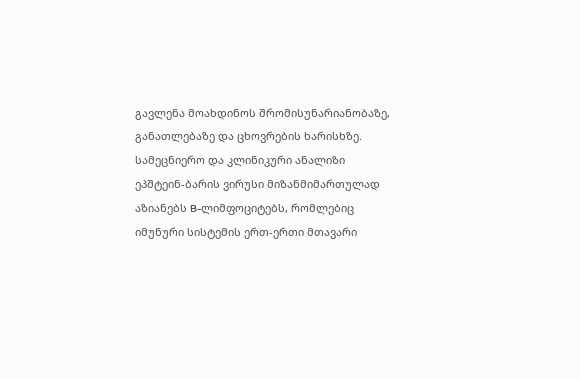გავლენა მოახდინოს შრომისუნარიანობაზე, განათლებაზე და ცხოვრების ხარისხზე.
სამეცნიერო და კლინიკური ანალიზი
ეპშტეინ-ბარის ვირუსი მიზანმიმართულად აზიანებს B-ლიმფოციტებს, რომლებიც იმუნური სისტემის ერთ-ერთი მთავარი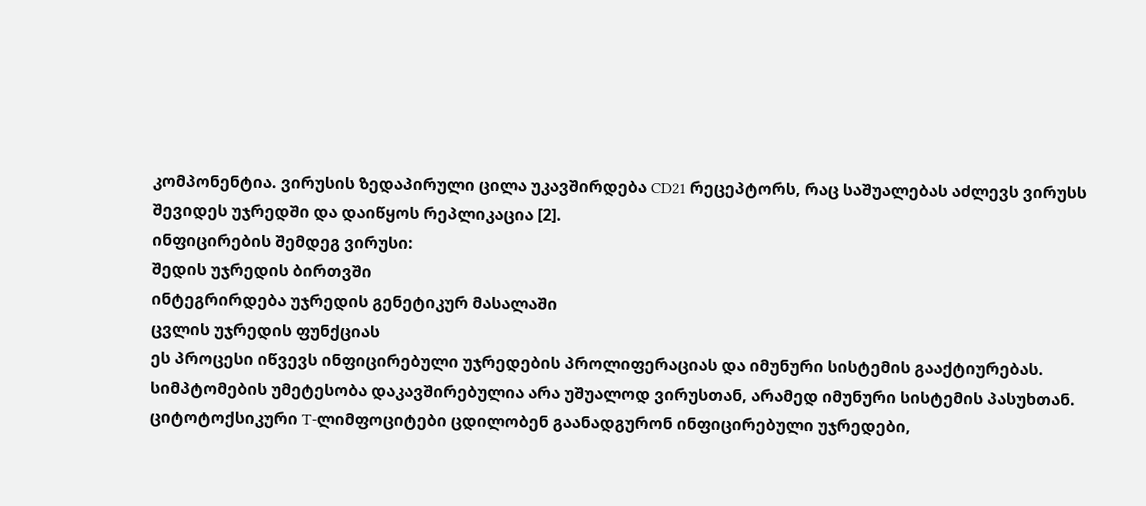კომპონენტია. ვირუსის ზედაპირული ცილა უკავშირდება CD21 რეცეპტორს, რაც საშუალებას აძლევს ვირუსს შევიდეს უჯრედში და დაიწყოს რეპლიკაცია [2].
ინფიცირების შემდეგ ვირუსი:
შედის უჯრედის ბირთვში
ინტეგრირდება უჯრედის გენეტიკურ მასალაში
ცვლის უჯრედის ფუნქციას
ეს პროცესი იწვევს ინფიცირებული უჯრედების პროლიფერაციას და იმუნური სისტემის გააქტიურებას.
სიმპტომების უმეტესობა დაკავშირებულია არა უშუალოდ ვირუსთან, არამედ იმუნური სისტემის პასუხთან. ციტოტოქსიკური T-ლიმფოციტები ცდილობენ გაანადგურონ ინფიცირებული უჯრედები,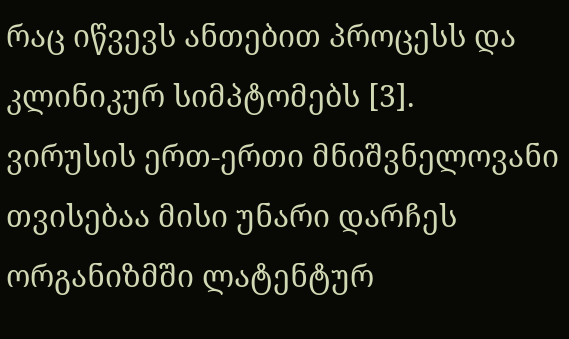რაც იწვევს ანთებით პროცესს და კლინიკურ სიმპტომებს [3].
ვირუსის ერთ-ერთი მნიშვნელოვანი თვისებაა მისი უნარი დარჩეს ორგანიზმში ლატენტურ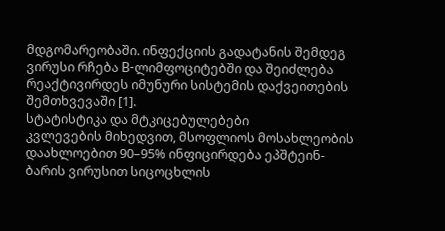მდგომარეობაში. ინფექციის გადატანის შემდეგ ვირუსი რჩება B-ლიმფოციტებში და შეიძლება რეაქტივირდეს იმუნური სისტემის დაქვეითების შემთხვევაში [1].
სტატისტიკა და მტკიცებულებები
კვლევების მიხედვით, მსოფლიოს მოსახლეობის დაახლოებით 90–95% ინფიცირდება ეპშტეინ-ბარის ვირუსით სიცოცხლის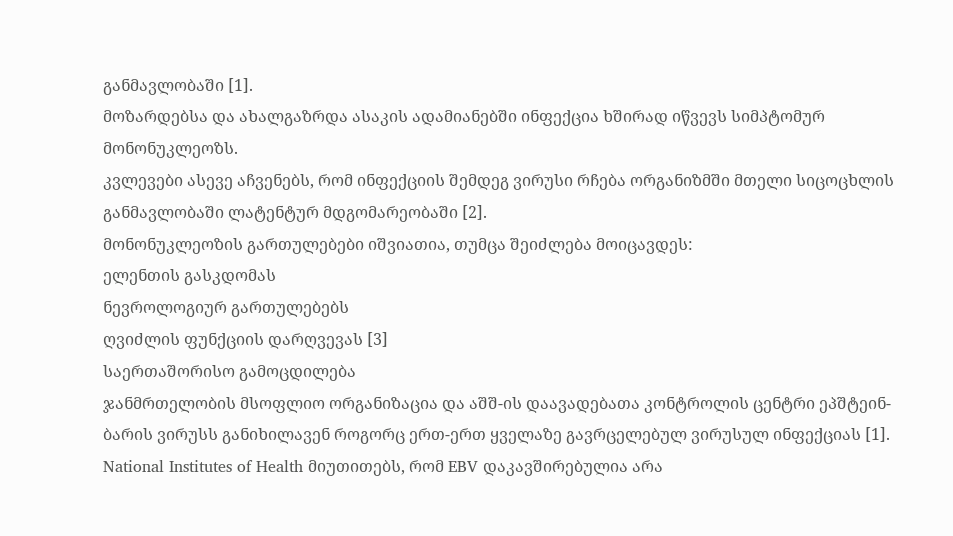განმავლობაში [1].
მოზარდებსა და ახალგაზრდა ასაკის ადამიანებში ინფექცია ხშირად იწვევს სიმპტომურ მონონუკლეოზს.
კვლევები ასევე აჩვენებს, რომ ინფექციის შემდეგ ვირუსი რჩება ორგანიზმში მთელი სიცოცხლის განმავლობაში ლატენტურ მდგომარეობაში [2].
მონონუკლეოზის გართულებები იშვიათია, თუმცა შეიძლება მოიცავდეს:
ელენთის გასკდომას
ნევროლოგიურ გართულებებს
ღვიძლის ფუნქციის დარღვევას [3]
საერთაშორისო გამოცდილება
ჯანმრთელობის მსოფლიო ორგანიზაცია და აშშ-ის დაავადებათა კონტროლის ცენტრი ეპშტეინ-ბარის ვირუსს განიხილავენ როგორც ერთ-ერთ ყველაზე გავრცელებულ ვირუსულ ინფექციას [1].
National Institutes of Health მიუთითებს, რომ EBV დაკავშირებულია არა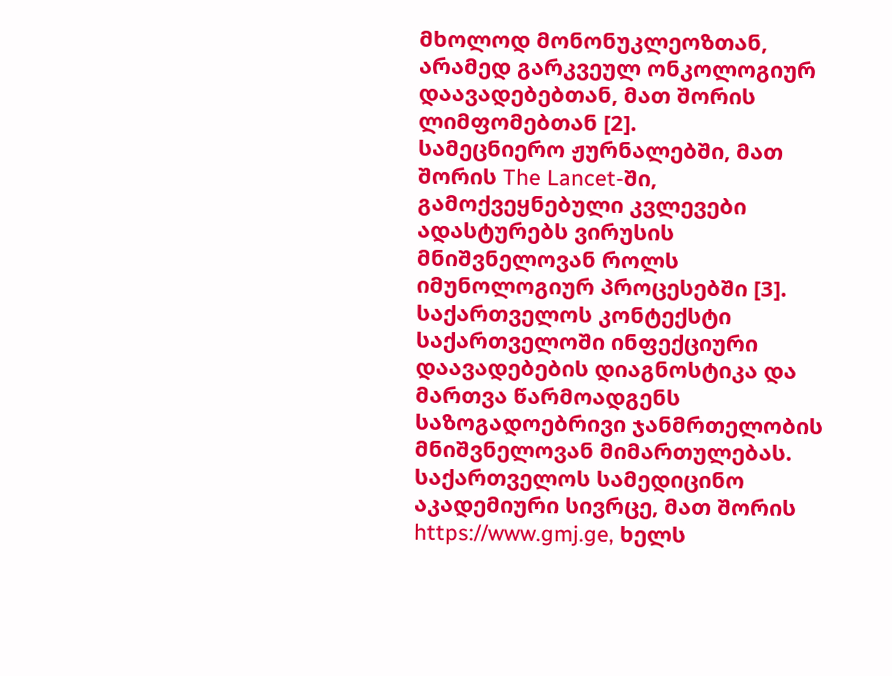მხოლოდ მონონუკლეოზთან, არამედ გარკვეულ ონკოლოგიურ დაავადებებთან, მათ შორის ლიმფომებთან [2].
სამეცნიერო ჟურნალებში, მათ შორის The Lancet-ში, გამოქვეყნებული კვლევები ადასტურებს ვირუსის მნიშვნელოვან როლს იმუნოლოგიურ პროცესებში [3].
საქართველოს კონტექსტი
საქართველოში ინფექციური დაავადებების დიაგნოსტიკა და მართვა წარმოადგენს საზოგადოებრივი ჯანმრთელობის მნიშვნელოვან მიმართულებას.
საქართველოს სამედიცინო აკადემიური სივრცე, მათ შორის https://www.gmj.ge, ხელს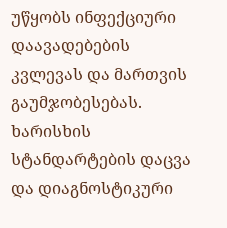უწყობს ინფექციური დაავადებების კვლევას და მართვის გაუმჯობესებას.
ხარისხის სტანდარტების დაცვა და დიაგნოსტიკური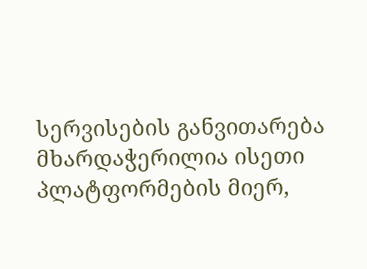სერვისების განვითარება მხარდაჭერილია ისეთი პლატფორმების მიერ,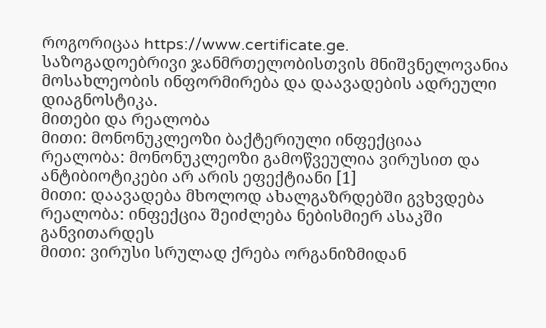როგორიცაა https://www.certificate.ge.
საზოგადოებრივი ჯანმრთელობისთვის მნიშვნელოვანია მოსახლეობის ინფორმირება და დაავადების ადრეული დიაგნოსტიკა.
მითები და რეალობა
მითი: მონონუკლეოზი ბაქტერიული ინფექციაა
რეალობა: მონონუკლეოზი გამოწვეულია ვირუსით და ანტიბიოტიკები არ არის ეფექტიანი [1]
მითი: დაავადება მხოლოდ ახალგაზრდებში გვხვდება
რეალობა: ინფექცია შეიძლება ნებისმიერ ასაკში განვითარდეს
მითი: ვირუსი სრულად ქრება ორგანიზმიდან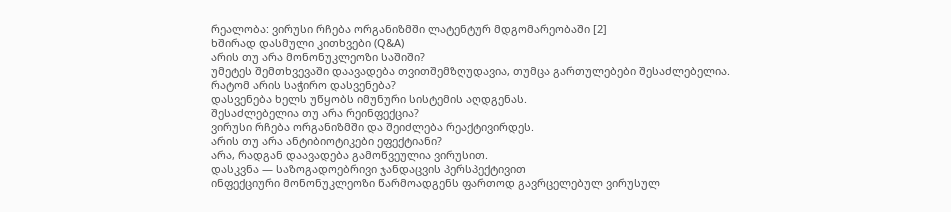რეალობა: ვირუსი რჩება ორგანიზმში ლატენტურ მდგომარეობაში [2]
ხშირად დასმული კითხვები (Q&A)
არის თუ არა მონონუკლეოზი საშიში?
უმეტეს შემთხვევაში დაავადება თვითშემზღუდავია, თუმცა გართულებები შესაძლებელია.
რატომ არის საჭირო დასვენება?
დასვენება ხელს უწყობს იმუნური სისტემის აღდგენას.
შესაძლებელია თუ არა რეინფექცია?
ვირუსი რჩება ორგანიზმში და შეიძლება რეაქტივირდეს.
არის თუ არა ანტიბიოტიკები ეფექტიანი?
არა, რადგან დაავადება გამოწვეულია ვირუსით.
დასკვნა — საზოგადოებრივი ჯანდაცვის პერსპექტივით
ინფექციური მონონუკლეოზი წარმოადგენს ფართოდ გავრცელებულ ვირუსულ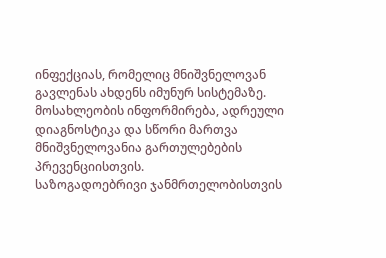ინფექციას, რომელიც მნიშვნელოვან გავლენას ახდენს იმუნურ სისტემაზე.
მოსახლეობის ინფორმირება, ადრეული დიაგნოსტიკა და სწორი მართვა მნიშვნელოვანია გართულებების პრევენციისთვის.
საზოგადოებრივი ჯანმრთელობისთვის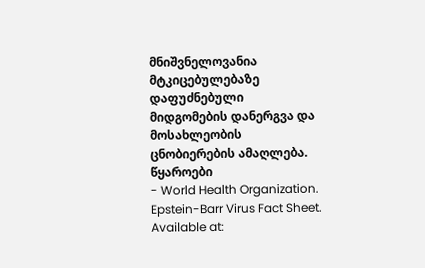მნიშვნელოვანია მტკიცებულებაზე დაფუძნებული მიდგომების დანერგვა და მოსახლეობის ცნობიერების ამაღლება.
წყაროები
- World Health Organization. Epstein-Barr Virus Fact Sheet. Available at: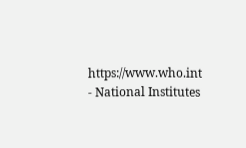https://www.who.int
- National Institutes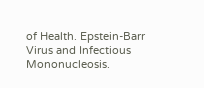of Health. Epstein-Barr Virus and Infectious Mononucleosis.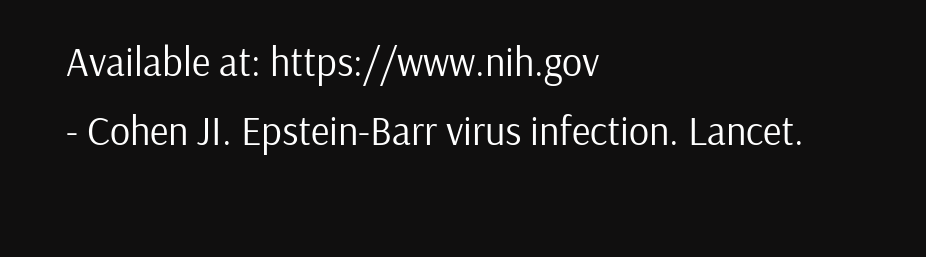Available at: https://www.nih.gov
- Cohen JI. Epstein-Barr virus infection. Lancet.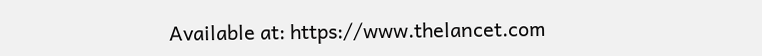Available at: https://www.thelancet.com